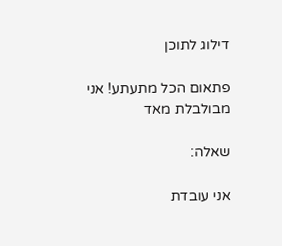דילוג לתוכן

פתאום הכל מתעתע! אני מבולבלת מאד

שאלה:

אני עובדת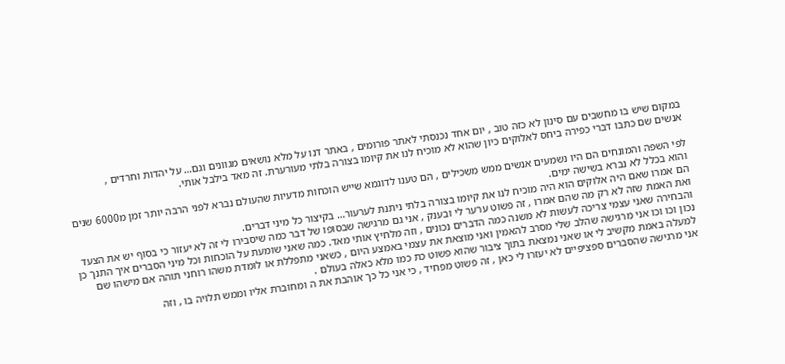במקום שיש בו מחשבים עם סינון לא כזה טוב , יום אחד נכנסתי לאתר פורומים , באתר דנו על מלא נושאים מגוונים וגם… על יהדות וחרדים ,
אנשים שם כתבו דברי כפירה ביחס לאלוקים כיון שהוא לא מוכיח לנו את קיומו בצורה בלתי מעורערת. זה מאד בילבל אותי.

לפי השפה והמונחים הם היו נשמעים אנשים ממש משכילים , הם טענו לדוגמא שייש הוכחות מדעיות שהעולם נברא לפני הרבה יותר זמן מ6000 שנים והוא בכלל לא נברא בשישה ימים.
הם אמרו שאם היה אלוקים הוא היה מוכיח לנו את קיומו בצורה בלתי ניתנת לערעור… בקיצור כל מיני דברים.
ואת האמת שזה לא רק מה שהם אמרו , זה פשוט ערער לי ובענק , אני גם מרגישה שבסופו של דבר כמה שיסבירו לי זה לא יעזור כי בסוף יש את הצעד והבחירה שאני עצמי צריכה לעשות לא משנה כמה הדברים נכונים , וזה מלחיץ אותי מאד. כמה שאני שומעת על הוכחות וכל מיני הסברים איך התנך כן נכון וכו וכו אני מרגישה שהלב שלי מסרב להאמין ואני מוצאת את עצמי באמצע היום , כשאני מתפללת או לומדת משהו רוחני תוהה אם מישהו שם למעלה באמת מקשיב לי או שאני נמצאת בתוך ציבור שהוא פשוט כת כמו מלא כאלה בעולם .
אני מרגישה שהסברים ספציפיים לא יעזרו לי כאן , זה פשוט מפחיד , כי אני כל כך אוהבת את ה ומחוברת אליו וממש תלויה בו , וזה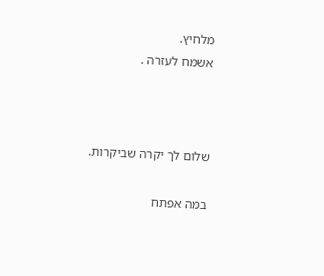מלחיץ.
אשמח לעזרה .



שלום לך יקרה שביקרות.

במה אפתח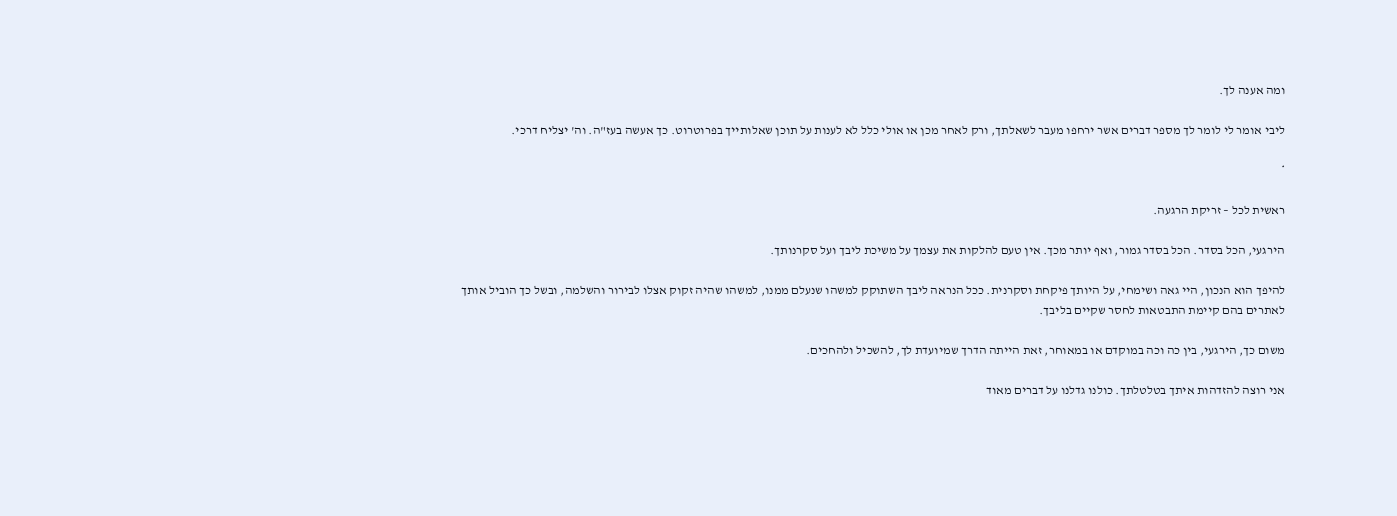ומה אענה לך.

ליבי אומר לי לומר לך מספר דברים אשר ירחפו מעבר לשאלתך, ורק לאחר מכן או אולי כלל לא לענות על תוכן שאלותייך בפרוטרוט. כך אעשה בעז"ה. וה' יצליח דרכי.

*

ראשית לכל – זריקת הרגעה.

הירגעי, הכל בסדר. הכל בסדר גמור, ואף יותר מכך. אין טעם להלקות את עצמך על משיכת ליבך ועל סקרנותך.

להיפך הוא הנכון, היי גאה ושימחי, על היותך פיקחת וסקרנית. ככל הנראה ליבך השתוקק למשהו שנעלם ממנו, למשהו שהיה זקוק אצלו לבירור והשלמה, ובשל כך הוביל אותך לאתרים בהם קיימת התבטאות לחסר שקיים בליבך.

משום כך, הירגעי, בין כה וכה במוקדם או במאוחר, זאת הייתה הדרך שמיועדת לך, להשכיל ולהחכים.

אני רוצה להזדהות איתך בטלטלתך. כולנו גדלנו על דברים מאוד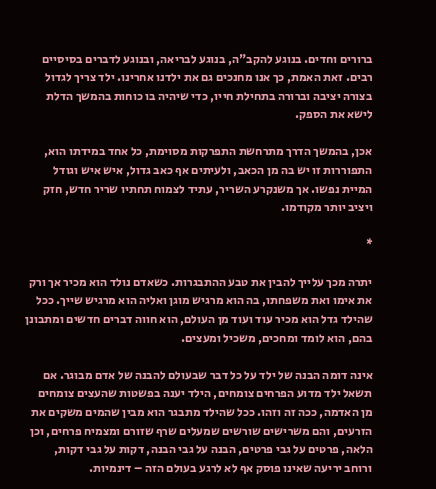ברורים וחדים. בנוגע להקב"ה, בנוגע לבריאה, ובנוגע לדברים בסיסיים רבים. זאת האמת, כך אנו מחנכים גם את ילדנו אחרינו. ילד צריך לגדול בצורה יציבה וברורה בתחילת חייו, כדי שיהיה בו כוחות בהמשך הדלת לישא את הספק.

אכן, בהמשך הדרך מתרחשת התפרקות מסוימת, כל אחד במידתו הוא, התפוררות זו יש בה מן הכאב, ולעיתים אף כאב גדול, איש איש וגודל המיית נפשו. אך משנקרע השריר, עתיד לצמוח תחתיו שריר חדש, חזק ויציב יותר מקודמו.

*

יתרה מכך עלייך להבין את טבע ההתבגרות. כשאדם נולד הוא מכיר אך ורק את אימו ואת משפחתו, בה הוא מרגיש מוגן ואליה הוא מרגיש שייך. ככל שהילד גדל הוא מכיר עוד ועוד מן העולם, הוא חווה דברים חדשים ומתבונן בהם, הוא לומד ומחכים, משכיל ומעצים.

אינה דומה הבנה של ילד על כל דבר שבעולם להבנה של אדם מבוגר. אם תשאל ילד מדוע הפרחים צומחים, הילד יענה בפשטות שהעצים צומחים מן האדמה, ככה זה וזהו. ככל שהילד מתבגר הוא מבין שהמים משקים את הזרעים, והם משרישים שורשים שמעלים שרף שזורם ומצמיח פרחים, וכן הלאה, פרטים על גבי פרטים, הבנה על גבי הבנה, דקות על גבי דקות, ורוחב יריעה שאינו פוסק אף לא לרגע בעולם הזה – דינמיות.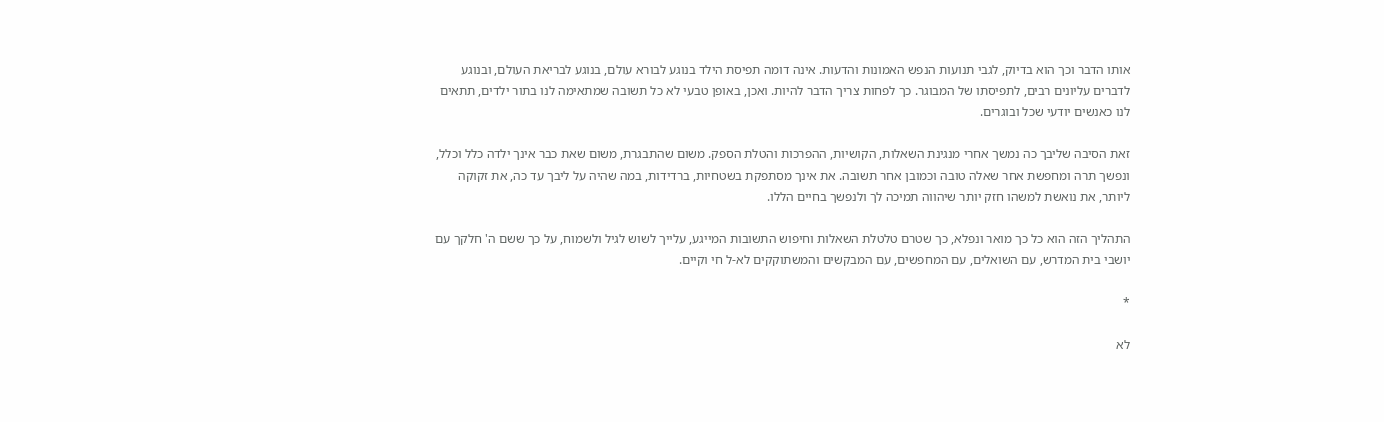אותו הדבר וכך הוא בדיוק, לגבי תנועות הנפש האמונות והדעות. אינה דומה תפיסת הילד בנוגע לבורא עולם, בנוגע לבריאת העולם, ובנוגע לדברים עליונים רבים, לתפיסתו של המבוגר. כך לפחות צריך הדבר להיות. ואכן, באופן טבעי לא כל תשובה שמתאימה לנו בתור ילדים, תתאים לנו כאנשים יודעי שכל ובוגרים.

זאת הסיבה שליבך כה נמשך אחרי מנגינת השאלות, הקושיות, ההפרכות והטלת הספק. משום שהתבגרת, משום שאת כבר אינך ילדה כלל וכלל, ונפשך תרה ומחפשת אחר שאלה טובה וכמובן אחר תשובה. את אינך מסתפקת בשטחיות, ברדידות, במה שהיה על ליבך עד כה, את זקוקה ליותר, את נואשת למשהו חזק יותר שיהווה תמיכה לך ולנפשך בחיים הללו.

התהליך הזה הוא כל כך מואר ונפלא, כך שטרם טלטלת השאלות וחיפוש התשובות המייגע, עלייך לשוש לגיל ולשמוח, על כך ששם ה' חלקך עם יושבי בית המדרש, עם השואלים, עם המחפשים, עם המבקשים והמשתוקקים לא-ל חי וקיים.

*

לא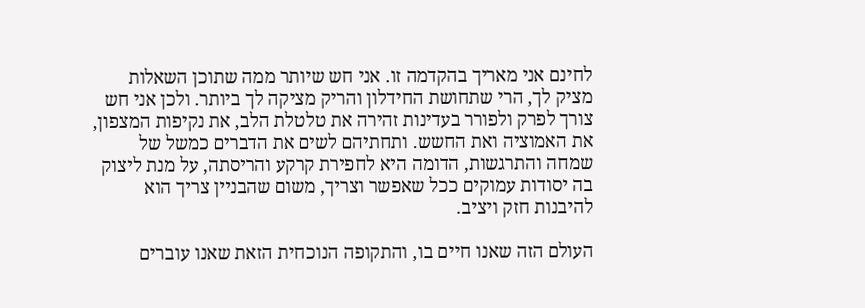לחינם אני מאריך בהקדמה זו. אני חש שיותר ממה שתוכן השאלות מציק לך, הרי שתחושת החידלון והריק מציקה לך ביותר. ולכן אני חש צורך לפרק ולפורר בעדינות זהירה את טלטלת הלב, את נקיפות המצפון, את האמוציה ואת החשש. ותחתיהם לשים את הדברים כמשל של שמחה והתרגשות, הדומה היא לחפירת קרקע והריסתה, על מנת ליצוק בה יסודות עמוקים ככל שאפשר וצריך, משום שהבניין צריך הוא להיבנות חזק ויציב.

העולם הזה שאנו חיים בו, והתקופה הנוכחית הזאת שאנו עוברים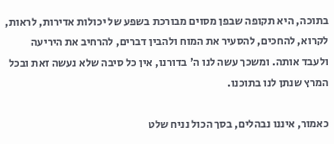בתוכה, היא תקופה שבפן מסוים מבורכת בשפע של יכולות אדירות, לראות, לקרוא, להחכים, להסעיר את המוח ולהבין דברים, להרחיב את היריעה ולעבד אותה. ומשכך עשה לנו ה' בדורנו, אין כל סיבה שלא נעשה זאת ובכל המרץ שנתן לנו בתוכנו.

כאמור, איננו נבהלים, בסך הכול נניח שלט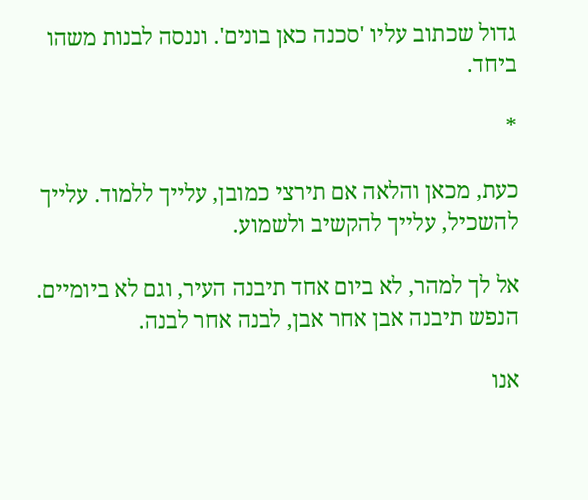גדול שכתוב עליו 'סכנה כאן בונים'. וננסה לבנות משהו ביחד.

*

כעת, מכאן והלאה אם תירצי כמובן, עלייך ללמוד. עלייך להשכיל, עלייך להקשיב ולשמוע.

אל לך למהר, לא ביום אחד תיבנה העיר, וגם לא ביומיים. הנפש תיבנה אבן אחר אבן, לבנה אחר לבנה.

אנו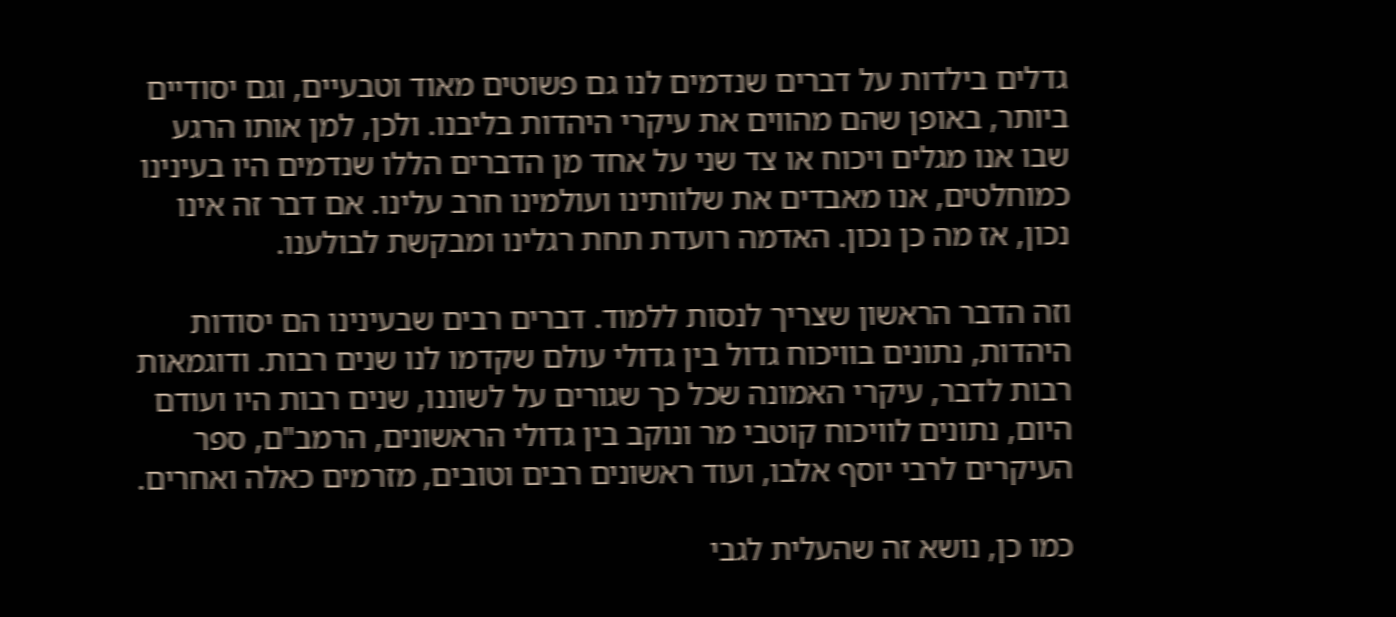גדלים בילדות על דברים שנדמים לנו גם פשוטים מאוד וטבעיים, וגם יסודיים ביותר, באופן שהם מהווים את עיקרי היהדות בליבנו. ולכן, למן אותו הרגע שבו אנו מגלים ויכוח או צד שני על אחד מן הדברים הללו שנדמים היו בעינינו כמוחלטים, אנו מאבדים את שלוותינו ועולמינו חרב עלינו. אם דבר זה אינו נכון, אז מה כן נכון. האדמה רועדת תחת רגלינו ומבקשת לבולענו.

וזה הדבר הראשון שצריך לנסות ללמוד. דברים רבים שבעינינו הם יסודות היהדות, נתונים בוויכוח גדול בין גדולי עולם שקדמו לנו שנים רבות. ודוגמאות רבות לדבר, עיקרי האמונה שכל כך שגורים על לשוננו, שנים רבות היו ועודם היום, נתונים לוויכוח קוטבי מר ונוקב בין גדולי הראשונים, הרמב"ם, ספר העיקרים לרבי יוסף אלבו, ועוד ראשונים רבים וטובים, מזרמים כאלה ואחרים.

כמו כן, נושא זה שהעלית לגבי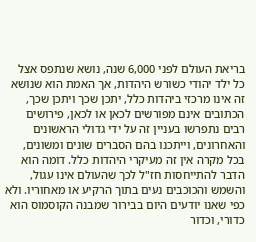בריאת העולם לפני 6,000 שנה, נושא שנתפס אצל כל ילד יהודי כשורש היהדות, אך האמת הוא שנושא זה אינו מרכזי ביהדות כלל, יתכן שכך ויתכן שכך, הכתובים אינם מפורשים לכאן או לכאן, פירושים רבים נתפרשו בעניין זה על ידי גדולי הראשונים והאחרונים, וייתכנו בהם הסברים שונים ומשונים, בכל מקרה אין זה מעיקרי היהדות כלל. דומה הוא הדבר להתייחסות חז"ל לכך שהעולם אינו עגול, והשמש והכוכבים נעים בתוך הרקיע או מאחוריו. ולא כפי שאנו יודעים היום בבירור שמבנה הקוסמוס הוא כדורי, וכדור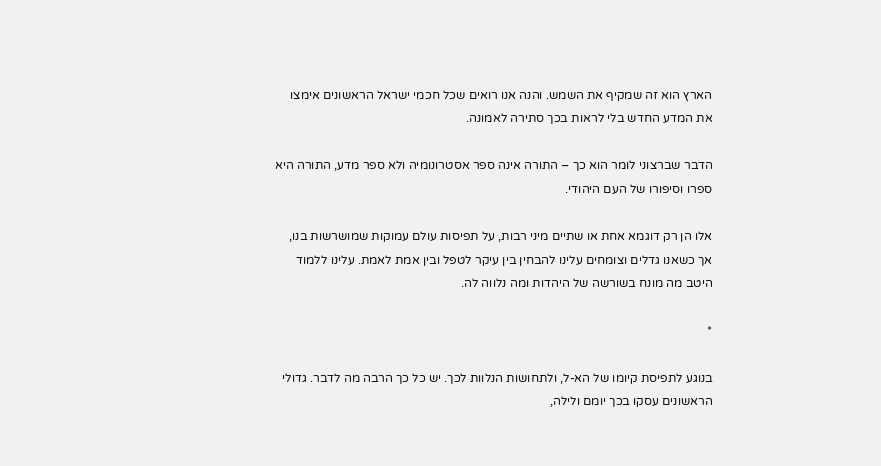הארץ הוא זה שמקיף את השמש. והנה אנו רואים שכל חכמי ישראל הראשונים אימצו את המדע החדש בלי לראות בכך סתירה לאמונה.

הדבר שברצוני לומר הוא כך – התורה אינה ספר אסטרונומיה ולא ספר מדע, התורה היא ספרו וסיפורו של העם היהודי.

אלו הן רק דוגמא אחת או שתיים מיני רבות, על תפיסות עולם עמוקות שמושרשות בנו, אך כשאנו גדלים וצומחים עלינו להבחין בין עיקר לטפל ובין אמת לאמת. עלינו ללמוד היטב מה מונח בשורשה של היהדות ומה נלווה לה.

*

בנוגע לתפיסת קיומו של הא-ל, ולתחושות הנלוות לכך. יש כל כך הרבה מה לדבר. גדולי הראשונים עסקו בכך יומם ולילה,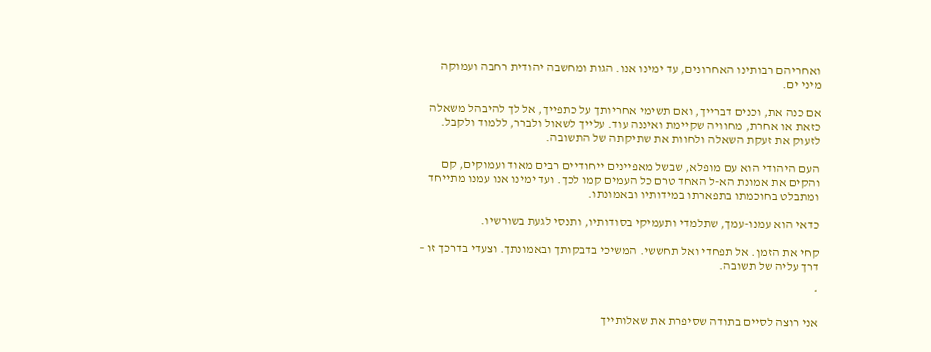ואחריהם רבותינו האחרונים, עד ימינו אנו. הגות ומחשבה יהודית רחבה ועמוקה מיני ים.

אם כנה את, וכנים דברייך, ואם תשימי אחריותך על כתפייך, אל לך להיבהל משאלה כזאת או אחרת, מחוויה שקיימת ואיננה עוד. עלייך לשאול ולברר, ללמוד ולקבל. לזעוק את זעקת השאלה ולחוות את שתיקתה של התשובה.

העם היהודי הוא עם מופלא, שבשל מאפיינים ייחודיים רבים מאוד ועמוקים, קם והקים את אמונת הא-ל האחד טרם כל העמים קמו לכך. ועד ימינו אנו עמנו מתייחד ומתבלט בחוכמתו בתפארתו במידותיו ובאמונתו.

כדאי הוא עמנו-עמך, שתלמדי ותעמיקי בסודותיו, ותנסי לגעת בשורשיו.

קחי את הזמן. אל תפחדי ואל תחששי. המשיכי בדבקותך ובאמונתך. וצעדי בדרכך זו – דרך עליה של תשובה.

*

אני רוצה לסיים בתודה שסיפרת את שאלותייך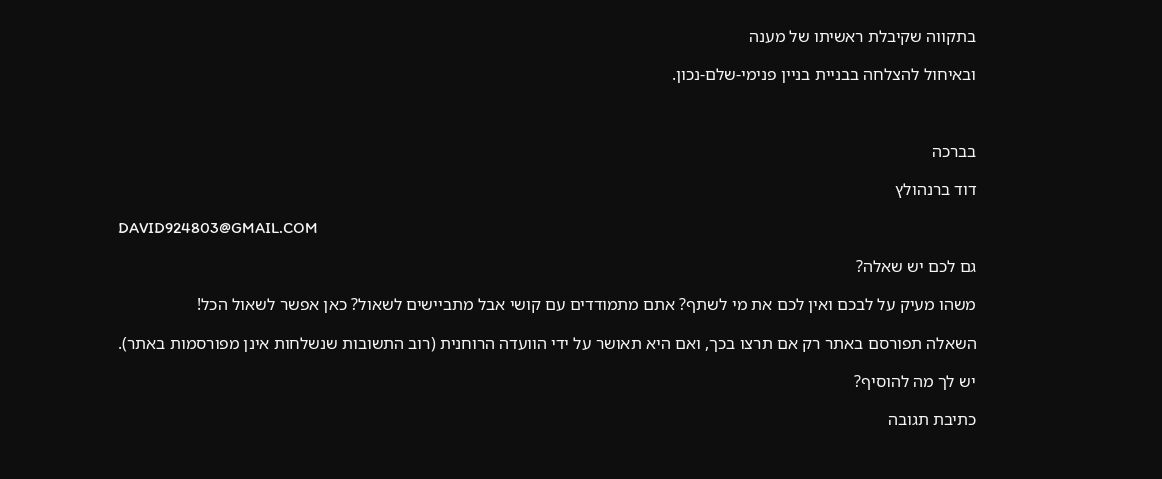בתקווה שקיבלת ראשיתו של מענה

ובאיחול להצלחה בבניית בניין פנימי-שלם-נכון.



בברכה

דוד ברנהולץ

DAVID924803@GMAIL.COM

גם לכם יש שאלה?

משהו מעיק על לבכם ואין לכם את מי לשתף? אתם מתמודדים עם קושי אבל מתביישים לשאול? כאן אפשר לשאול הכל!

השאלה תפורסם באתר רק אם תרצו בכך, ואם היא תאושר על ידי הוועדה הרוחנית (רוב התשובות שנשלחות אינן מפורסמות באתר).

יש לך מה להוסיף?

כתיבת תגובה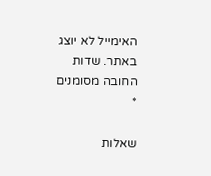האימייל לא יוצג באתר. שדות החובה מסומנים *

שאלות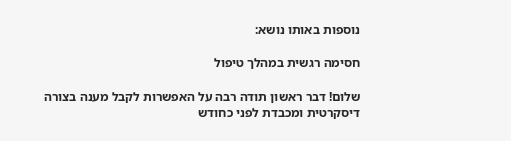נוספות באותו נושא:

חסימה רגשית במהלך טיפול

שלום! דבר ראשון תודה רבה על האפשרות לקבל מענה בצורה דיסקרטית ומכבדת לפני כחודש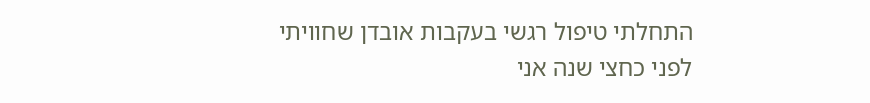התחלתי טיפול רגשי בעקבות אובדן שחוויתי לפני כחצי שנה אני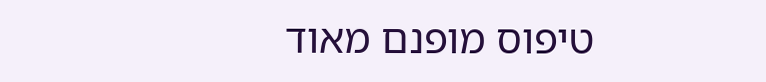טיפוס מופנם מאוד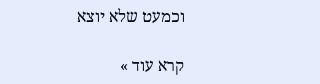וכמעט שלא יוצא

קרא עוד »